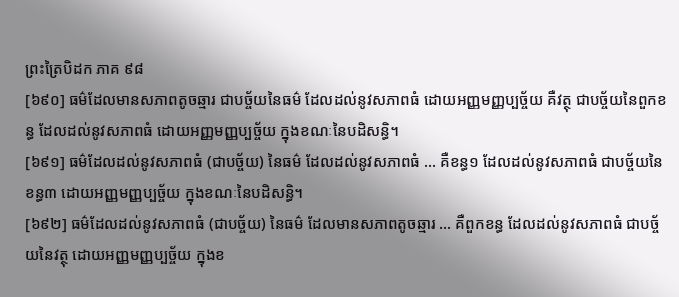ព្រះត្រៃបិដក ភាគ ៩៨
[៦៩០] ធម៌ដែលមានសភាពតូចឆ្មារ ជាបច្ច័យនៃធម៌ ដែលដល់នូវសភាពធំ ដោយអញ្ញមញ្ញប្បច្ច័យ គឺវត្ថុ ជាបច្ច័យនៃពួកខន្ធ ដែលដល់នូវសភាពធំ ដោយអញ្ញមញ្ញប្បច្ច័យ ក្នុងខណៈនៃបដិសន្ធិ។
[៦៩១] ធម៌ដែលដល់នូវសភាពធំ (ជាបច្ច័យ) នៃធម៌ ដែលដល់នូវសភាពធំ … គឺខន្ធ១ ដែលដល់នូវសភាពធំ ជាបច្ច័យនៃខន្ធ៣ ដោយអញ្ញមញ្ញប្បច្ច័យ ក្នុងខណៈនៃបដិសន្ធិ។
[៦៩២] ធម៌ដែលដល់នូវសភាពធំ (ជាបច្ច័យ) នៃធម៌ ដែលមានសភាពតូចឆ្មារ … គឺពួកខន្ធ ដែលដល់នូវសភាពធំ ជាបច្ច័យនៃវត្ថុ ដោយអញ្ញមញ្ញប្បច្ច័យ ក្នុងខ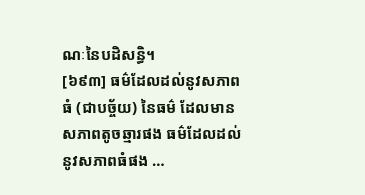ណៈនៃបដិសន្ធិ។
[៦៩៣] ធម៌ដែលដល់នូវសភាពធំ (ជាបច្ច័យ) នៃធម៌ ដែលមានសភាពតូចឆ្មារផង ធម៌ដែលដល់នូវសភាពធំផង …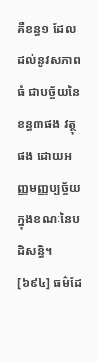គឺខន្ធ១ ដែលដល់នូវសភាពធំ ជាបច្ច័យនៃខន្ធ៣ផង វត្ថុផង ដោយអញ្ញមញ្ញប្បច្ច័យ ក្នុងខណៈនៃបដិសន្ធិ។
[៦៩៤] ធម៌ដែ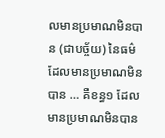លមានប្រមាណមិនបាន (ជាបច្ច័យ) នៃធម៌ ដែលមានប្រមាណមិនបាន … គឺខន្ធ១ ដែលមានប្រមាណមិនបាន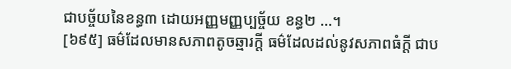ជាបច្ច័យនៃខន្ធ៣ ដោយអញ្ញមញ្ញប្បច្ច័យ ខន្ធ២ …។
[៦៩៥] ធម៌ដែលមានសភាពតូចឆ្មារក្តី ធម៌ដែលដល់នូវសភាពធំក្តី ជាប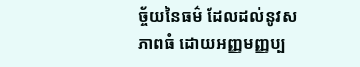ច្ច័យនៃធម៌ ដែលដល់នូវសភាពធំ ដោយអញ្ញមញ្ញប្ប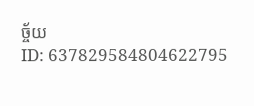ច្ច័យ
ID: 637829584804622795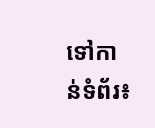ទៅកាន់ទំព័រ៖